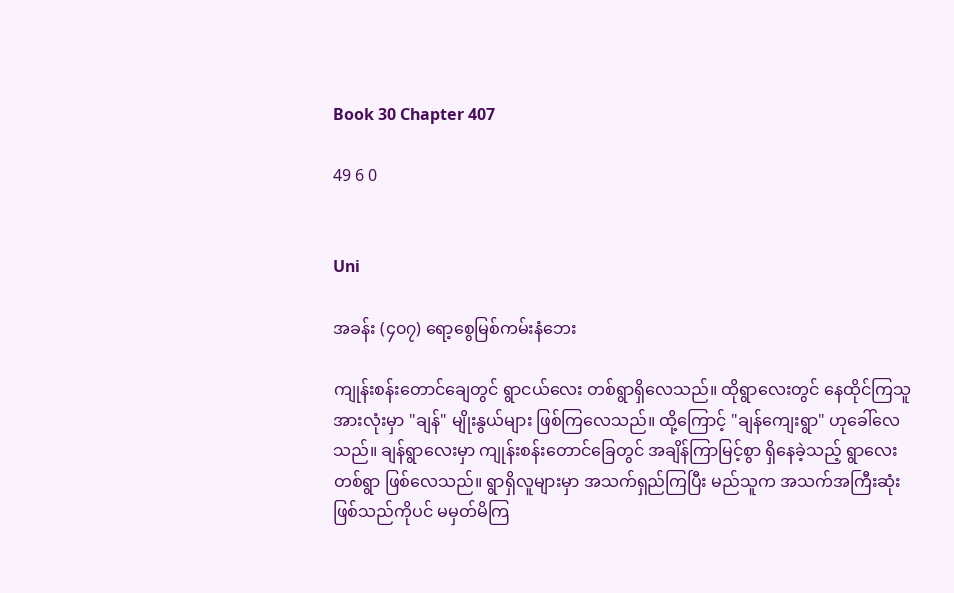Book 30 Chapter 407

49 6 0


Uni

အခန်း (၄၀၇) ရော့စွေမြစ်ကမ်းနံဘေး

ကျုန်းစန်းတောင်ချေတွင် ရွာငယ်လေး တစ်ရွာရှိလေသည်။ ထိုရွာလေးတွင် နေထိုင်ကြသူ အားလုံးမှာ "ချန်" မျိုးနွယ်များ ဖြစ်ကြလေသည်။ ထို့ကြောင့် "ချန်ကျေးရွာ" ဟုခေါ်လေသည်။ ချန်ရွာလေးမှာ ကျုန်းစန်းတောင်ခြေတွင် အချိန်ကြာမြင့်စွာ ရှိနေခဲ့သည့် ရွာလေးတစ်ရွာ ဖြစ်လေသည်။ ရွာရှိလူများမှာ အသက်ရှည်ကြပြီး မည်သူက အသက်အကြီးဆုံး ဖြစ်သည်ကိုပင် မမှတ်မိကြ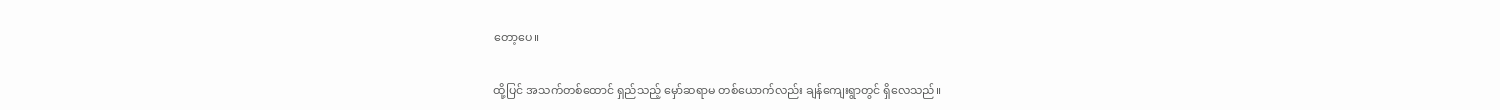တော့ပေ။

ထို့ပြင် အသက်တစ်ထောင် ရှည်သည့် မှော်ဆရာမ တစ်ယောက်လည်း ချန်ကျေးရွာတွင် ရှိလေသည်။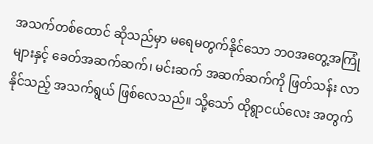အသက်တစ်ထောင် ဆိုသည်မှာ မရေမတွက်နိုင်သော ဘဝအတွေ့အကြုံများနှင့် ခေတ်အဆက်ဆက်၊ မင်းဆက် အဆက်ဆက်ကို ဖြတ်သန်း လာနိုင်သည့် အသက်ရွယ် ဖြစ်လေသည်။ သို့သော် ထိုရွာငယ်လေး အတွက်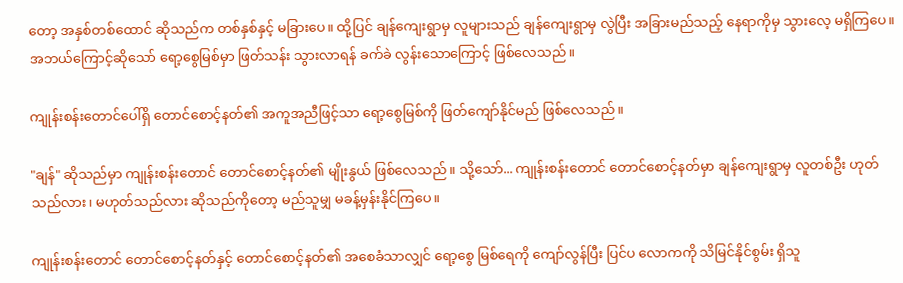တော့ အနှစ်တစ်ထောင် ဆိုသည်က တစ်နှစ်နှင့် မခြားပေ။ ထို့ပြင် ချန်ကျေးရွာမှ လူများသည် ချန်ကျေးရွာမှ လွဲပြီး အခြားမည်သည့် နေရာကိုမှ သွားလေ့ မရှိကြပေ။ အဘယ်ကြောင့်ဆိုသော် ရော့စွေမြစ်မှာ ဖြတ်သန်း သွားလာရန် ခက်ခဲ လွန်းသောကြောင့် ဖြစ်လေသည်။

ကျုန်းစန်းတောင်ပေါ်ရှိ တောင်စောင့်နတ်၏ အကူအညီဖြင့်သာ ရော့စွေမြစ်ကို ဖြတ်ကျော်နိုင်မည် ဖြစ်လေသည်။

"ချန်" ဆိုသည်မှာ ကျုန်းစန်းတောင် တောင်စောင့်နတ်၏ မျိုးနွယ် ဖြစ်လေသည်။ သို့သော်... ကျုန်းစန်းတောင် တောင်စောင့်နတ်မှာ ချန်ကျေးရွာမှ လူတစ်ဦး ဟုတ်သည်လား၊ မဟုတ်သည်လား ဆိုသည်ကိုတော့ မည်သူမျှ မခန့်မှန်းနိုင်ကြပေ။

ကျုန်းစန်းတောင် တောင်စောင့်နတ်နှင့် တောင်စောင့်နတ်၏ အစေခံသာလျှင် ရော့စွေ မြစ်ရေကို ကျော်လွန်ပြီး ပြင်ပ လောကကို သိမြင်နိုင်စွမ်း ရှိသူ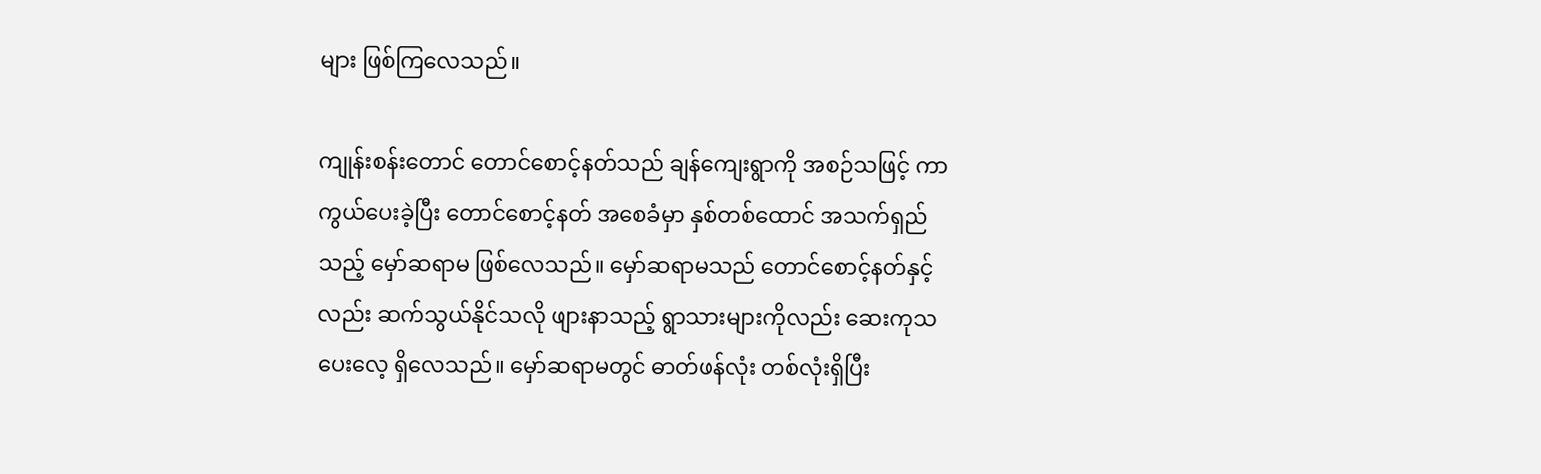များ ဖြစ်ကြလေသည်။

ကျုန်းစန်းတောင် တောင်စောင့်နတ်သည် ချန်ကျေးရွာကို အစဉ်သဖြင့် ကာကွယ်ပေးခဲ့ပြီး တောင်စောင့်နတ် အစေခံမှာ နှစ်တစ်ထောင် အသက်ရှည်သည့် မှော်ဆရာမ ဖြစ်လေသည်။ မှော်ဆရာမသည် တောင်စောင့်နတ်နှင့်လည်း ဆက်သွယ်နိုင်သလို ဖျားနာသည့် ရွာသားများကိုလည်း ဆေးကုသ ပေးလေ့ ရှိလေသည်။ မှော်ဆရာမတွင် ဓာတ်ဖန်လုံး တစ်လုံးရှိပြီး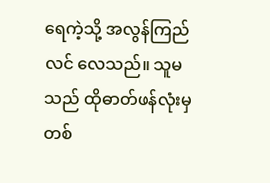ရေကဲ့သို့ အလွန်ကြည်လင် လေသည်။ သူမသည် ထိုဓာတ်ဖန်လုံးမှ တစ်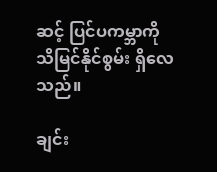ဆင့် ပြင်ပကမ္ဘာကို သိမြင်နိုင်စွမ်း ရှိလေသည်။

ချင်း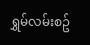ရွှမ်လမ်းစဥ်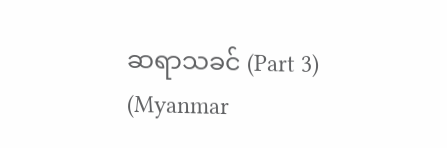ဆရာသခင် (Part 3) (Myanmar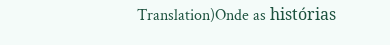Translation)Onde as histórias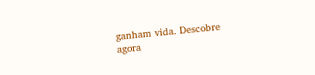ganham vida. Descobre agora